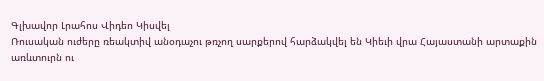Գլխավոր Լրահոս Վիդեո Կիսվել
Ռուսական ուժերը ռեակտիվ անօդաչու թռչող սարքերով հարձակվել են Կիեւի վրա Հայաստանի արտաքին առևտուրն ու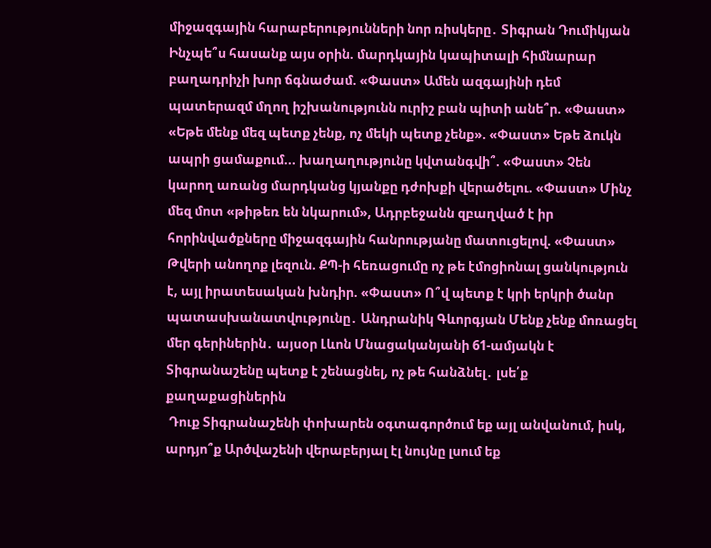միջազգային հարաբերությունների նոր ռիսկերը․ Տիգրան Դումիկյան Ինչպե՞ս հասանք այս օրին. մարդկային կապիտալի հիմնարար բաղադրիչի խոր ճգնաժամ. «Փաստ» Ամեն ազգայինի դեմ պատերազմ մղող իշխանությունն ուրիշ բան պիտի անե՞ր. «Փաստ» «Եթե մենք մեզ պետք չենք, ոչ մեկի պետք չենք». «Փաստ» Եթե ձուկն ապրի ցամաքում... խաղաղությունը կվտանգվի՞. «Փաստ» Չեն կարող առանց մարդկանց կյանքը դժոխքի վերածելու. «Փաստ» Մինչ մեզ մոտ «թիթեռ են նկարում», Ադրբեջանն զբաղված է իր հորինվածքները միջազգային հանրությանը մատուցելով. «Փաստ» Թվերի անողոք լեզուն. ՔՊ-ի հեռացումը ոչ թե էմոցիոնալ ցանկություն է, այլ իրատեսական խնդիր. «Փաստ» Ո՞վ պետք է կրի երկրի ծանր պատասխանատվությունը․ Անդրանիկ Գևորգյան Մենք չենք մոռացել մեր գերիներին․ այսօր Լևոն Մնացականյանի 61-ամյակն է Տիգրանաշենը պետք է շենացնել, ոչ թե հանձնել․ լսե՛ք քաղաքացիներին
 Դուք Տիգրանաշենի փոխարեն օգտագործում եք այլ անվանում, իսկ, արդյո՞ք Արծվաշենի վերաբերյալ էլ նույնը լսում եք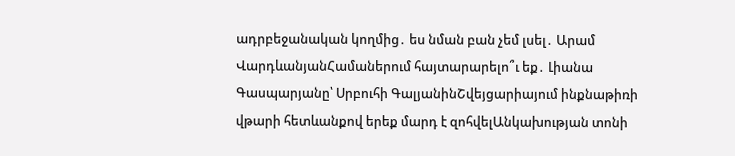ադրբեջանական կողմից․ ես նման բան չեմ լսել․ Արամ ՎարդևանյանՀամաներում հայտարարելո՞ւ եք․ Լիանա Գասպարյանը՝ Սրբուհի ԳալյանինՇվեյցարիայում ինքնաթիռի վթարի հետևանքով երեք մարդ է զոհվելԱնկախության տոնի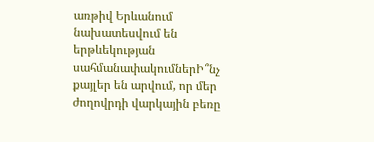առթիվ Երևանում նախատեսվում են երթևեկության սահմանափակումներԻ՞նչ քայլեր են արվում, որ մեր ժողովրդի վարկային բեռը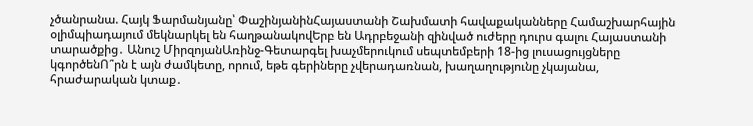չծանրանա. Հայկ Ֆարմանյանը՝ ՓաշինյանինՀայաստանի Շախմատի հավաքականները Համաշխարհային օլիմպիադայում մեկնարկել են հաղթանակովԵրբ են Ադրբեջանի զինված ուժերը դուրս գալու Հայաստանի տարածքից․ Անուշ ՄիրզոյանԱռինջ-Գետարգել խաչմերուկում սեպտեմբերի 18-ից լուսացույցները կգործենՈ՞րն է այն ժամկետը, որում, եթե գերիները չվերադառնան, խաղաղությունը չկայանա, հրաժարական կտաք․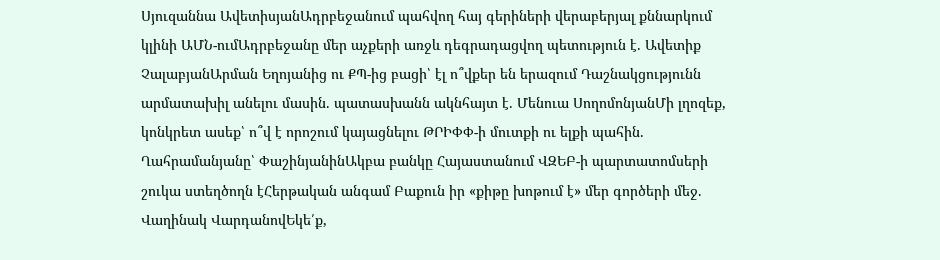Սյուզաննա ԱվետիսյանԱդրբեջանում պահվող հայ գերիների վերաբերյալ քննարկում կլինի ԱՄՆ-ումԱդրբեջանը մեր աչքերի առջև դեգրադացվող պետություն է. Ավետիք ՉալաբյանԱրման Եղոյանից ու ՔՊ-ից բացի՝ էլ ո՞վքեր են երազում Դաշնակցությունն արմատախիլ անելու մասին. պատասխանն ակնհայտ է. Մենուա ՍողոմոնյանՄի լղոզեք, կոնկրետ ասեք՝ ո՞վ է որոշում կայացնելու ԹՐԻՓՓ-ի մուտքի ու ելքի պահին. Ղահրամանյանը՝ ՓաշինյանինԱկբա բանկը Հայաստանում ՎԶԵԲ-ի պարտատոմսերի շուկա ստեղծողն էՀերթական անգամ Բաքուն իր «քիթը խոթում է» մեր գործերի մեջ. Վաղինակ ՎարդանովԵկե՛ք,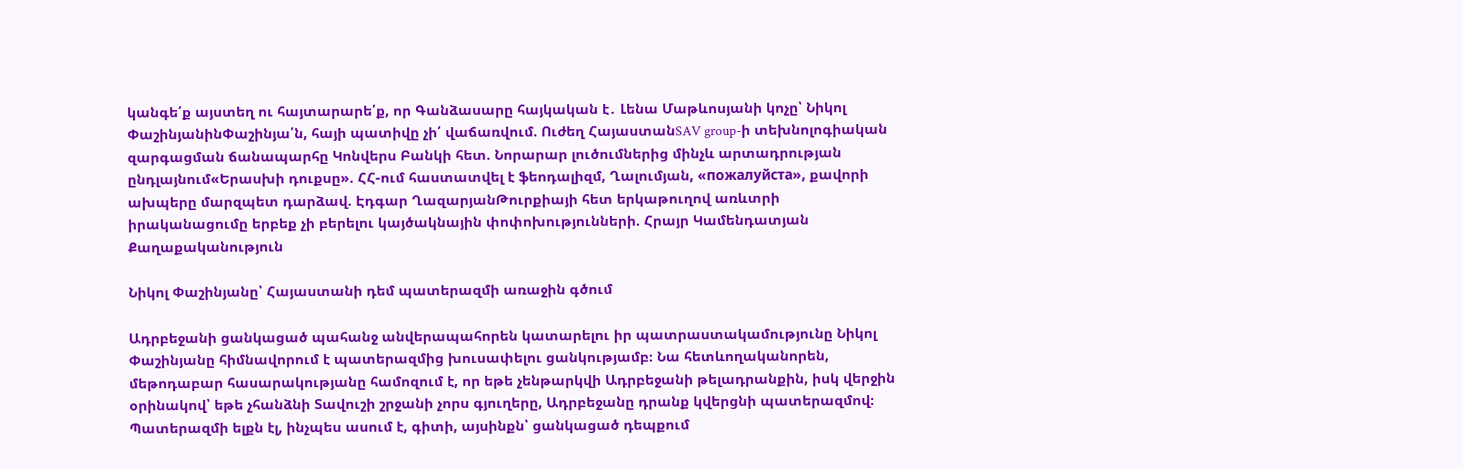կանգե՛ք այստեղ ու հայտարարե՛ք, որ Գանձասարը հայկական է․ Լենա Մաթևոսյանի կոչը՝ Նիկոլ ՓաշինյանինՓաշինյա՛ն, հայի պատիվը չի՛ վաճառվում. Ուժեղ ՀայաստանSAV group-ի տեխնոլոգիական զարգացման ճանապարհը Կոնվերս Բանկի հետ. Նորարար լուծումներից մինչև արտադրության ընդլայնում«Երասխի դուքսը». ՀՀ-ում հաստատվել է ֆեոդալիզմ, Ղալումյան, «пожалуйста», քավորի ախպերը մարզպետ դարձավ. Էդգար ՂազարյանԹուրքիայի հետ երկաթուղով առևտրի իրականացումը երբեք չի բերելու կայծակնային փոփոխությունների. Հրայր Կամենդատյան
Քաղաքականություն

Նիկոլ Փաշինյանը՝ Հայաստանի դեմ պատերազմի առաջին գծում

Ադրբեջանի ցանկացած պահանջ անվերապահորեն կատարելու իր պատրաստակամությունը Նիկոլ Փաշինյանը հիմնավորում է պատերազմից խուսափելու ցանկությամբ։ Նա հետևողականորեն, մեթոդաբար հասարակությանը համոզում է, որ եթե չենթարկվի Ադրբեջանի թելադրանքին, իսկ վերջին օրինակով՝ եթե չհանձնի Տավուշի շրջանի չորս գյուղերը, Ադրբեջանը դրանք կվերցնի պատերազմով։ Պատերազմի ելքն էլ, ինչպես ասում է, գիտի, այսինքն՝ ցանկացած դեպքում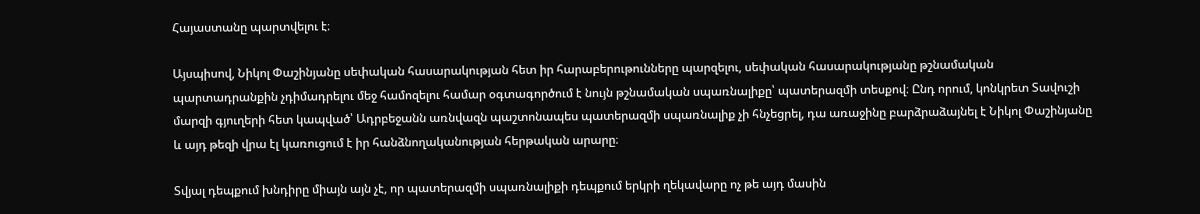Հայաստանը պարտվելու է։

Այսպիսով, Նիկոլ Փաշինյանը սեփական հասարակության հետ իր հարաբերութունները պարզելու, սեփական հասարակությանը թշնամական պարտադրանքին չդիմադրելու մեջ համոզելու համար օգտագործում է նույն թշնամական սպառնալիքը՝ պատերազմի տեսքով։ Ընդ որում, կոնկրետ Տավուշի մարզի գյուղերի հետ կապված՝ Ադրբեջանն առնվազն պաշտոնապես պատերազմի սպառնալիք չի հնչեցրել, դա առաջինը բարձրաձայնել է Նիկոլ Փաշինյանը և այդ թեզի վրա էլ կառուցում է իր հանձնողականության հերթական արարը։

Տվյալ դեպքում խնդիրը միայն այն չէ, որ պատերազմի սպառնալիքի դեպքում երկրի ղեկավարը ոչ թե այդ մասին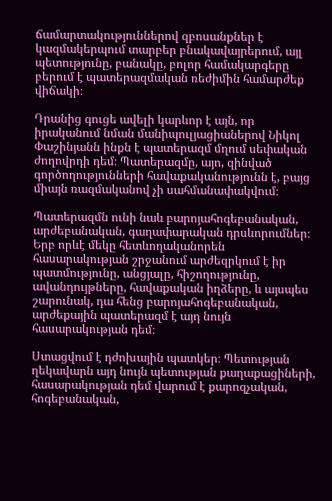ճամարտակություններով զբոսանքներ է կազմակերպում տարբեր բնակավայրերում, այլ պետությունը, բանակը, բոլոր համակարգերը բերում է պատերազմական ռեժիմին համարժեք վիճակի։

Դրանից գուցե ավելի կարևոր է այն, որ իրականում նման մանիպուլյացիաներով Նիկոլ Փաշինյանն ինքն է պատերազմ մղում սեփական ժողովրդի դեմ։ Պատերազմը, այո, զինված գործողությունների հավաքականությունն է, բայց միայն ռազմականով չի սահմանափակվում։

Պատերազմն ունի նաև բարոյահոգեբանական, արժեբանական, գաղափարական դրսևորումներ։ Երբ որևէ մեկը հետևողականորեն հասարակության շրջանում արժեզրկում է իր պատմությունը, անցյալը, հիշողությունը, ավանդույթները, հավաքական իղձերը, և այսպես շարունակ, դա հենց բարոյահոգեբանական, արժեքային պատերազմ է այդ նույն հասարակության դեմ։

Ստացվում է դժոխային պատկեր։ Պետության ղեկավարն այդ նույն պետության քաղաքացիների, հասարակության դեմ վարում է քարոզչական, հոգեբանական,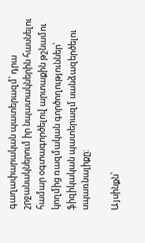գաղափարական պատերազմ՝ դրա շրջանակներում իր նպատակներին հասնելու համար օգտագործելով արտաքին թշնամու կողմից ռազմական գործողություններ՝ ֆիզիկական պատերազմ սանձազերծելու սպառնալիքը։

Այսինքն՝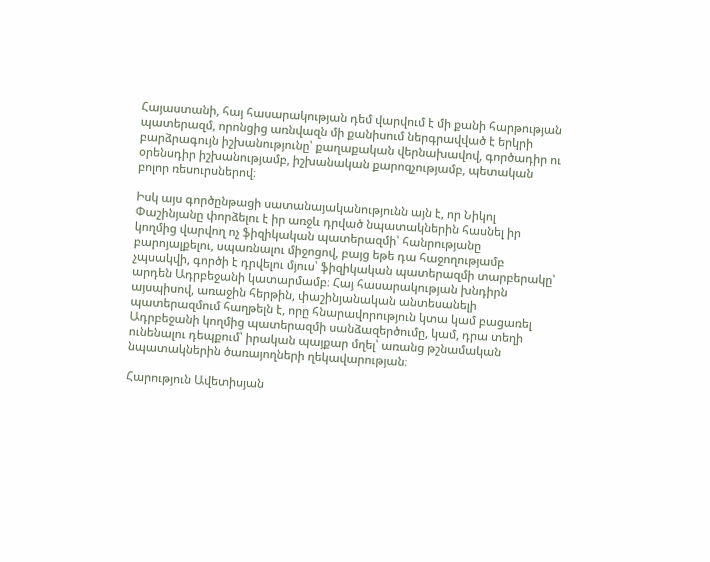Հայաստանի, հայ հասարակության դեմ վարվում է մի քանի հարթության պատերազմ, որոնցից առնվազն մի քանիսում ներգրավված է երկրի բարձրագույն իշխանությունը՝ քաղաքական վերնախավով, գործադիր ու օրենսդիր իշխանությամբ, իշխանական քարոզչությամբ, պետական բոլոր ռեսուրսներով։

Իսկ այս գործընթացի սատանայականությունն այն է, որ Նիկոլ Փաշինյանը փորձելու է իր առջև դրված նպատակներին հասնել իր կողմից վարվող ոչ ֆիզիկական պատերազմի՝ հանրությանը բարոյալքելու, սպառնալու միջոցով, բայց եթե դա հաջողությամբ չպսակվի, գործի է դրվելու մյուս՝ ֆիզիկական պատերազմի տարբերակը՝ արդեն Ադրբեջանի կատարմամբ։ Հայ հասարակության խնդիրն այսպիսով, առաջին հերթին, փաշինյանական անտեսանելի պատերազմում հաղթելն է, որը հնարավորություն կտա կամ բացառել Ադրբեջանի կողմից պատերազմի սանձազերծումը, կամ, դրա տեղի ունենալու դեպքում՝ իրական պայքար մղել՝ առանց թշնամական նպատակներին ծառայողների ղեկավարության։

Հարություն Ավետիսյան